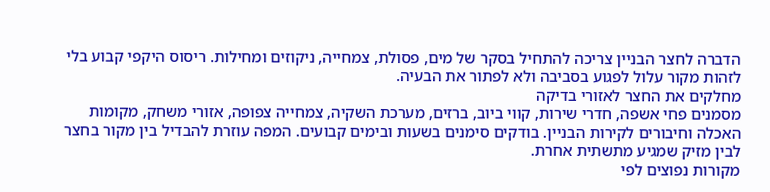הדברה לחצר הבניין צריכה להתחיל בסקר של מים, פסולת, צמחייה, ניקוזים ומחילות. ריסוס היקפי קבוע בלי לזהות מקור עלול לפגוע בסביבה ולא לפתור את הבעיה.
מחלקים את החצר לאזורי בדיקה
מסמנים פחי אשפה, חדרי שירות, קווי ביוב, ברזים, מערכת השקיה, צמחייה צפופה, אזורי משחק, מקומות האכלה וחיבורים לקירות הבניין. בודקים סימנים בשעות ובימים קבועים. המפה עוזרת להבדיל בין מקור בחצר לבין מזיק שמגיע מתשתית אחרת.
מקורות נפוצים לפי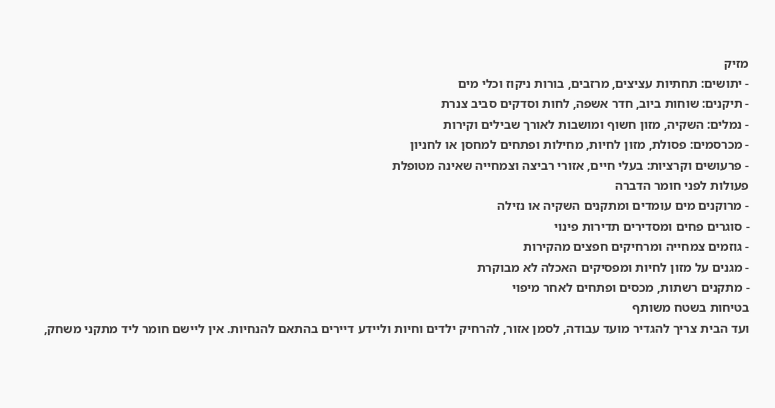מזיק
- יתושים: תחתיות עציצים, מרזבים, בורות ניקוז וכלי מים
- תיקנים: שוחות ביוב, חדר אשפה, לחות וסדקים סביב צנרת
- נמלים: השקיה, מזון חשוף ומושבות לאורך שבילים וקירות
- מכרסמים: פסולת, מזון לחיות, מחילות ופתחים למחסן או לחניון
- פרעושים וקרציות: בעלי חיים, אזורי רביצה וצמחייה שאינה מטופלת
פעולות לפני חומר הדברה
- מרוקנים מים עומדים ומתקנים השקיה או נזילה
- סוגרים פחים ומסדירים תדירות פינוי
- גוזמים צמחייה ומרחיקים חפצים מהקירות
- מגנים על מזון לחיות ומפסיקים האכלה לא מבוקרת
- מתקנים רשתות, מכסים ופתחים לאחר מיפוי
בטיחות בשטח משותף
ועד הבית צריך להגדיר מועד עבודה, לסמן אזור, להרחיק ילדים וחיות וליידע דיירים בהתאם להנחיות. אין ליישם חומר ליד מתקני משחק,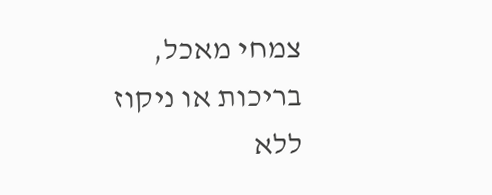צמחי מאכל, בריכות או ניקוז ללא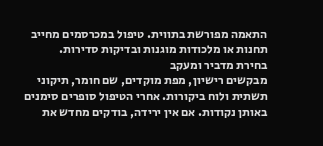התאמה מפורשת בתווית. טיפול במכרסמים מחייב תחנות או מלכודות מוגנות ובדיקות סדירות.
בחירת מדביר ומעקב
מבקשים רישיון, מפת מוקדים, שם חומר, תיקוני תשתית ולוח ביקורות. אחרי הטיפול סופרים סימנים באותן נקודות. אם אין ירידה, בודקים מחדש את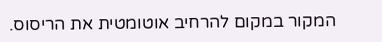המקור במקום להרחיב אוטומטית את הריסוס.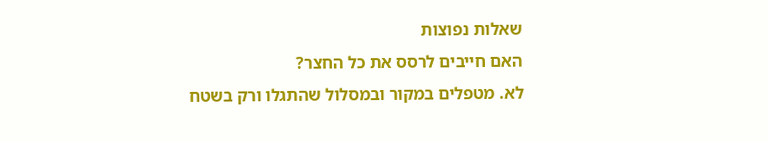שאלות נפוצות
האם חייבים לרסס את כל החצר?
לא. מטפלים במקור ובמסלול שהתגלו ורק בשטח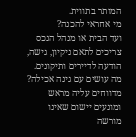המותר בתווית.
מי אחראי להכנה?
ועד הבית או מנהל הנכס צריכים לתאם ניקיון, גישה, הודעה לדיירים ותיקונים.
מה עושים עם גינה אכילה?
מדווחים עליה מראש ומונעים יישום שאינו מורשה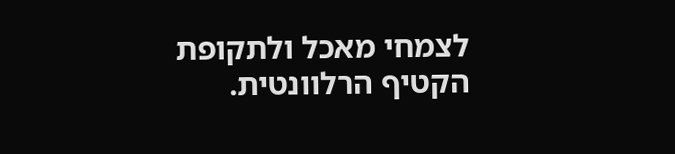לצמחי מאכל ולתקופת הקטיף הרלוונטית.